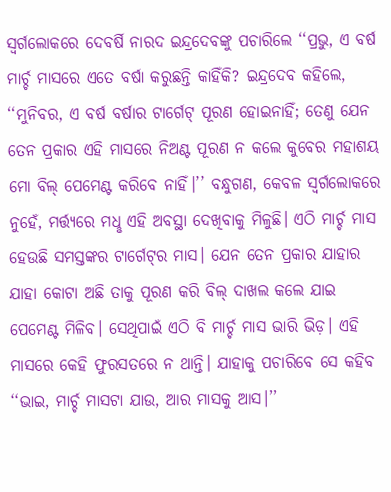ସ୍ବର୍ଗଲୋକରେ ଦେବର୍ଷି ନାରଦ ଇନ୍ଦ୍ରଦେବଙ୍କୁ ପଚାରିଲେ ‘‘ପ୍ରଭୁ, ଏ ବର୍ଷ ମାର୍ଚ୍ଚ ମାସରେ ଏତେ ବର୍ଷା କରୁଛନ୍ତି କାହିଁକି? ଇନ୍ଦ୍ରଦେବ କହିଲେ, ‘‘ମୁନିବର, ଏ ବର୍ଷ ବର୍ଷାର ଟାର୍ଗେଟ୍‌ ପୂରଣ ହୋଇନାହିଁ; ତେଣୁ ଯେନ ତେନ ପ୍ରକାର ଏହି ମାସରେ ନିଅଣ୍ଟ ପୂରଣ ନ କଲେ କୁବେର ମହାଶୟ ମୋ ବିଲ୍‌ ପେମେଣ୍ଟ କରିବେ ନାହିଁ।’’ ବନ୍ଧୁଗଣ, କେବଳ ସ୍ବର୍ଗଲୋକରେ ନୁହେଁ, ମର୍ତ୍ତ୍ୟରେ ମଧୢ ଏହି ଅବସ୍ଥା ଦେଖିବାକୁ ମିଳୁଛି। ଏଠି ମାର୍ଚ୍ଚ ମାସ ହେଉଛି ସମସ୍ତଙ୍କର ଟାର୍ଗେଟ୍‌ର ମାସ। ଯେନ ତେନ ପ୍ରକାର ଯାହାର ଯାହା କୋଟା ଅଛି ତାକୁ ପୂରଣ କରି ବିଲ୍‌ ଦାଖଲ କଲେ ଯାଇ ପେମେଣ୍ଟ ମିଳିବ। ସେଥିପାଇଁ ଏଠି ବି ମାର୍ଚ୍ଚ ମାସ ଭାରି ଭିଡ଼। ଏହି ମାସରେ କେହି ଫୁରସତରେ ନ ଥାନ୍ତି। ଯାହାକୁ ପଚାରିବେ ସେ କହିବ ‘‘ଭାଇ, ମାର୍ଚ୍ଚ ମାସଟା ଯାଉ, ଆର ମାସକୁ ଆସ।’’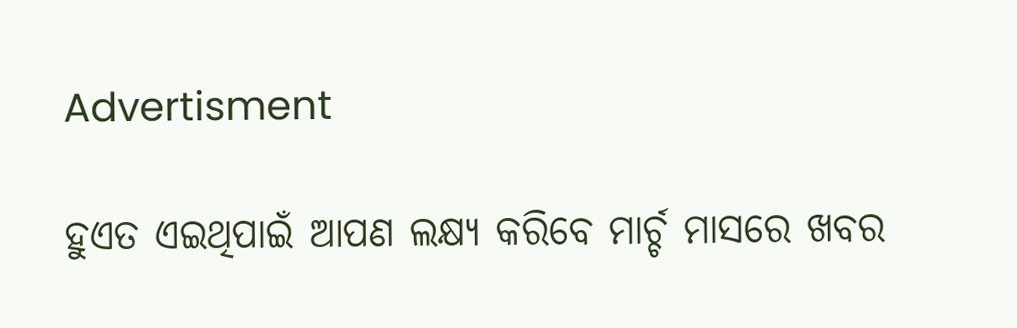Advertisment

ହୁଏତ ଏଇଥିପାଇଁ ଆପଣ ଲକ୍ଷ୍ୟ କରିବେ ମାର୍ଚ୍ଚ ମାସରେ ଖବର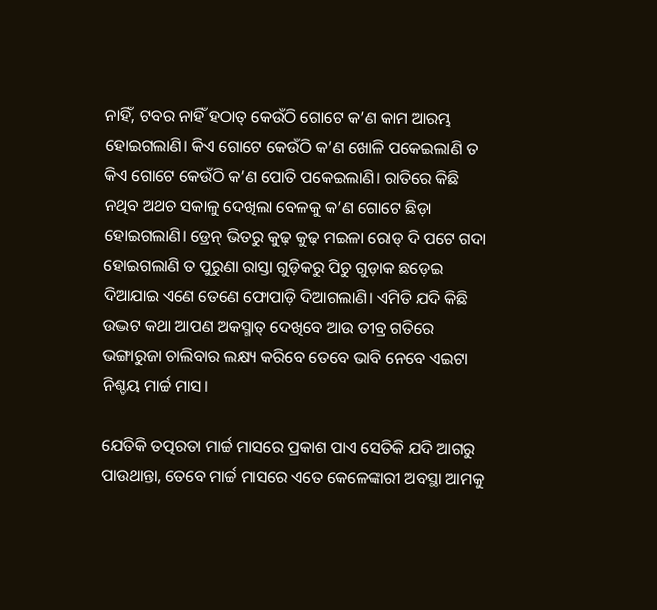ନାହିଁ, ଟବର ନାହିଁ ହଠାତ୍‌ କେଉଁଠି ଗୋଟେ କ’ଣ କାମ ଆରମ୍ଭ ହୋଇଗଲାଣି। କିଏ ଗୋଟେ କେଉଁଠି କ’ଣ ଖୋଳି ପକେଇଲାଣି ତ କିଏ ଗୋଟେ କେଉଁଠି କ’ଣ ପୋତି ପକେଇଲାଣି। ରାତିରେ କିଛି ନଥିବ ଅଥଚ ସକାଳୁ ଦେଖିଲା ବେଳକୁ କ’ଣ ଗୋଟେ ଛିଡ଼ା ହୋଇଗଲାଣି। ଡ୍ରେନ୍‌ ଭିତରୁ କୁଢ଼ କୁଢ଼ ମଇଳା ରୋଡ୍‌ ଦି ପଟେ ଗଦା ହୋଇଗଲାଣି ତ ପୁରୁଣା ରାସ୍ତା ଗୁଡ଼ିକରୁ ପିଚୁ ଗୁଡ଼ାକ ଛଡ଼େଇ ଦିଆଯାଇ ଏଣେ ତେଣେ ଫୋପାଡ଼ି ଦିଆଗଲାଣି। ଏମିତି ଯଦି କିଛି ଉଦ୍ଭଟ କଥା ଆପଣ ଅକସ୍ମାତ୍‌ ଦେଖିବେ ଆଉ ତୀବ୍ର ଗତିରେ ଭଙ୍ଗାରୁଜା ଚାଲିବାର ଲକ୍ଷ୍ୟ କରିବେ ତେବେ ଭାବି ନେବେ ଏଇଟା ନିଶ୍ଚୟ ମାର୍ଚ୍ଚ ମାସ।

ଯେତିକି ତତ୍ପରତା ମାର୍ଚ୍ଚ ମାସରେ ପ୍ରକାଶ ପାଏ ସେତିକି ଯଦି ଆଗରୁ ପାଉଥାନ୍ତା, ତେବେ ମାର୍ଚ୍ଚ ମାସରେ ଏତେ କେଳେଙ୍କାରୀ ଅବସ୍ଥା ଆମକୁ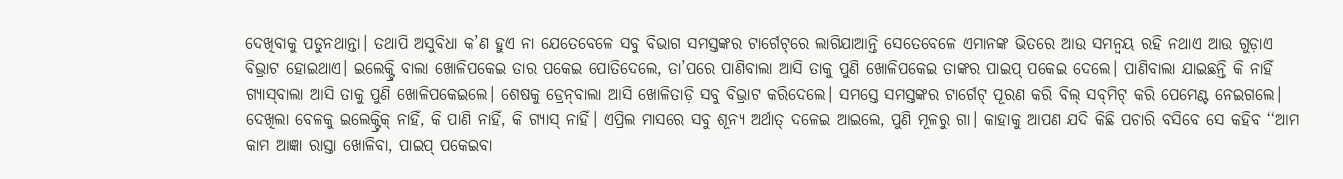ଦେଖିବାକୁ ପଡୁନଥାନ୍ତା। ତଥାପି ଅସୁବିଧା କ’ଣ ହୁଏ ନା ଯେତେବେଳେ ସବୁ ବିଭାଗ ସମସ୍ତଙ୍କର ଟାର୍ଗେଟ୍‌ରେ ଲାଗିଯାଆନ୍ତି ସେତେବେଳେ ଏମାନଙ୍କ ଭିତରେ ଆଉ ସମନ୍ବୟ ରହି ନଥାଏ ଆଉ ଗୁଡ଼ାଏ ବିଭ୍ରାଟ ହୋଇଥାଏ। ଇଲେକ୍ଟ୍ରି ବାଲା ଖୋଳିପକେଇ ତାର ପକେଇ ପୋତିଦେଲେ, ତା’ପରେ ପାଣିବାଲା ଆସି ତାକୁ ପୁଣି ଖୋଳିପକେଇ ତାଙ୍କର ପାଇପ୍‌ ପକେଇ ଦେଲେ। ପାଣିବାଲା ଯାଇଛନ୍ତି କି ନାହିଁ ଗ୍ୟାସ୍‌ବାଲା ଆସି ତାକୁ ପୁଣି ଖୋଳିପକେଇଲେ। ଶେଷକୁ ଡ୍ରେନ୍‌ବାଲା ଆସି ଖୋଳିତାଡ଼ି ସବୁ ବିଭ୍ରାଟ କରିଦେଲେ। ସମସ୍ତେ ସମସ୍ତଙ୍କର ଟାର୍ଗେଟ୍‌ ପୂରଣ କରି ବିଲ୍‌ ସବ୍‌ମିଟ୍‌ କରି ପେମେଣ୍ଟ ନେଇଗଲେ। ଦେଖିଲା ବେଳକୁ ଇଲେକ୍ଟ୍ରିକ୍‌ ନାହିଁ, କି ପାଣି ନାହିଁ, କି ଗ୍ୟାସ୍‌ ନାହିଁ। ଏପ୍ରିଲ ମାସରେ ସବୁ ଶୂନ୍ୟ ଅର୍ଥାତ୍‌ ଦଳେଇ ଆଇଲେ, ପୁଣି ମୂଳରୁ ଗା। କାହାକୁ ଆପଣ ଯଦି କିଛି ପଚାରି ବସିବେ ସେ କହିବ ‘‘ଆମ କାମ ଆଜ୍ଞା ରାସ୍ତା ଖୋଳିବା, ପାଇପ୍‌ ପକେଇବା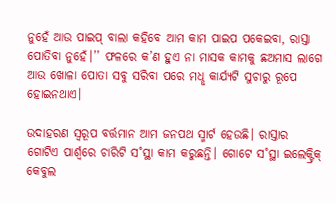ନୁହେଁ ଆଉ ପାଇପ୍‌ ବାଲା କହିବେ ଆମ କାମ ପାଇପ ପକେଇବା, ରାସ୍ତା ପୋତିବା ନୁହେଁ।’’ ଫଳରେ କ’ଣ ହୁଏ ନା ମାସକ କାମକୁ ଛଅମାସ ଲାଗେ ଆଉ ଖୋଳା ପୋତା ସବୁ ସରିବା ପରେ ମଧୢ କାର୍ଯ୍ୟଟି ସୁଚାରୁ ରୂପେ ହୋଇନଥାଏ।

ଉଦାହରଣ ସ୍ବରୂପ ବର୍ତ୍ତମାନ ଆମ ଜନପଥ ସ୍ମାର୍ଟ ହେଉଛି। ରାସ୍ତାର ଗୋଟିଏ ପାର୍ଶ୍ବରେ ଚାରିଟି ସ˚ସ୍ଥା କାମ କରୁଛନ୍ତି। ଗୋଟେ ସ˚ସ୍ଥା ଇଲେକ୍ଟ୍ରିକ୍‌ କେବୁଲ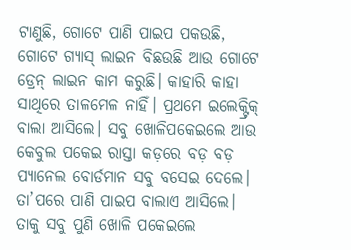ଟାଣୁଛି, ଗୋଟେ ପାଣି ପାଇପ ପକଉଛି, ଗୋଟେ ଗ୍ୟାସ୍‌ ଲାଇନ ବିଛଉଛି ଆଉ ଗୋଟେ ଡ୍ରେନ୍‌ ଲାଇନ କାମ କରୁଛି। କାହାରି କାହା ସାଥିରେ ତାଳମେଳ ନାହିଁ। ପ୍ରଥମେ ଇଲେକ୍ଟ୍ରିକ୍‌ ବାଲା ଆସିଲେ। ସବୁ ଖୋଳିପକେଇଲେ ଆଉ କେବୁଲ ପକେଇ ରାସ୍ତା କଡ଼ରେ ବଡ଼ ବଡ଼ ପ୍ୟାନେଲ ବୋର୍ଡମାନ ସବୁ ବସେଇ ଦେଲେ। ତା’ପରେ ପାଣି ପାଇପ ବାଲାଏ ଆସିଲେ। ତାକୁ ସବୁ ପୁଣି ଖୋଳି ପକେଇଲେ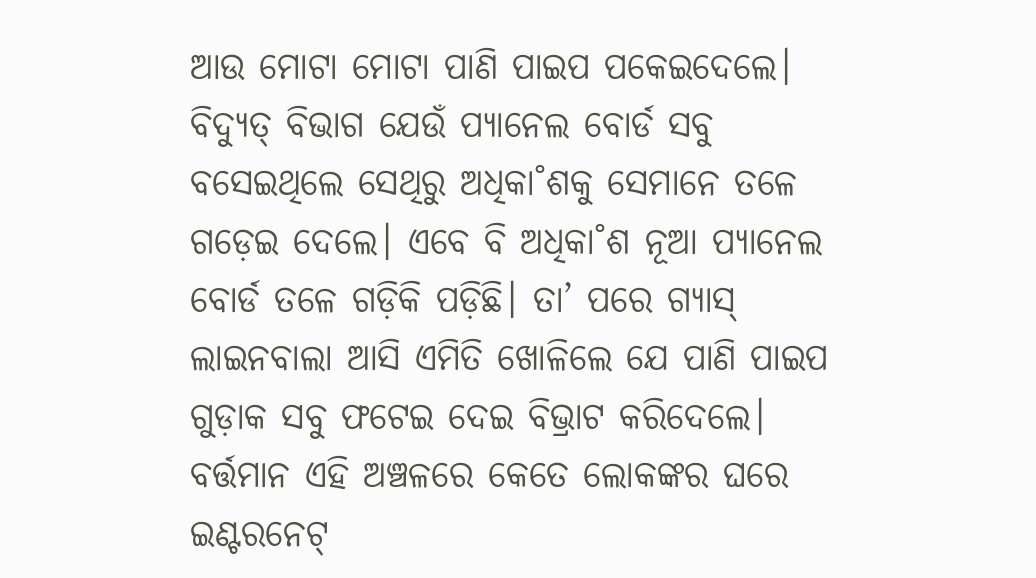ଆଉ ମୋଟା ମୋଟା ପାଣି ପାଇପ ପକେଇଦେଲେ। ବିଦ୍ୟୁତ୍‌ ବିଭାଗ ଯେଉଁ ପ୍ୟାନେଲ ବୋର୍ଡ ସବୁ ବସେଇଥିଲେ ସେଥିରୁ ଅଧିକା˚ଶକୁ ସେମାନେ ତଳେ ଗଡ଼େଇ ଦେଲେ। ଏବେ ବି ଅଧିକା˚ଶ ନୂଆ ପ୍ୟାନେଲ ବୋର୍ଡ ତଳେ ଗଡ଼ିକି ପଡ଼ିଛି। ତା’ ପରେ ଗ୍ୟାସ୍‌ ଲାଇନବାଲା ଆସି ଏମିତି ଖୋଳିଲେ ଯେ ପାଣି ପାଇପ ଗୁଡ଼ାକ ସବୁ ଫଟେଇ ଦେଇ ବିଭ୍ରାଟ କରିଦେଲେ। ବର୍ତ୍ତମାନ ଏହି ଅଞ୍ଚଳରେ କେତେ ଲୋକଙ୍କର ଘରେ ଇଣ୍ଟରନେଟ୍‌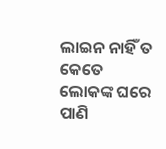ଲାଇନ ନାହିଁ ତ କେତେ ଲୋକଙ୍କ ଘରେ ପାଣି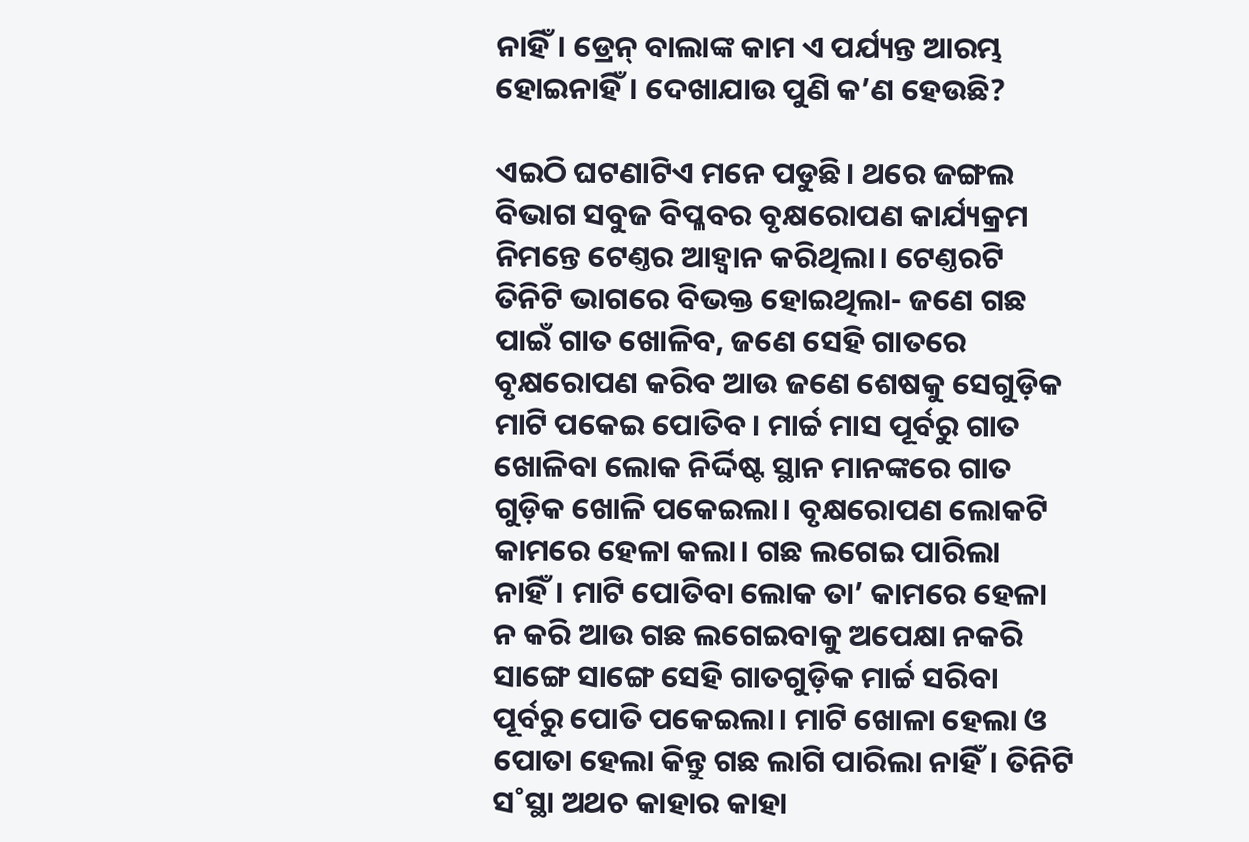ନାହିଁ। ଡ୍ରେନ୍‌ ବାଲାଙ୍କ କାମ ଏ ପର୍ଯ୍ୟନ୍ତ ଆରମ୍ଭ ହୋଇନାହିଁ। ଦେଖାଯାଉ ପୁଣି କ’ଣ ହେଉଛି?

ଏଇଠି ଘଟଣାଟିଏ ମନେ ପଡୁଛି। ଥରେ ଜଙ୍ଗଲ ବିଭାଗ ସବୁଜ ବିପ୍ଳବର ବୃକ୍ଷରୋପଣ କାର୍ଯ୍ୟକ୍ରମ ନିମନ୍ତେ ଟେଣ୍ତର ଆହ୍ବାନ କରିଥିଲା। ଟେଣ୍ତରଟି ତିନିଟି ଭାଗରେ ବିଭକ୍ତ ହୋଇଥିଲା- ଜଣେ ଗଛ ପାଇଁ ଗାତ ଖୋଳିବ, ଜଣେ ସେହି ଗାତରେ ବୃକ୍ଷରୋପଣ କରିବ ଆଉ ଜଣେ ଶେଷକୁ ସେଗୁଡ଼ିକ ମାଟି ପକେଇ ପୋତିବ। ମାର୍ଚ୍ଚ ମାସ ପୂର୍ବରୁ ଗାତ ଖୋଳିବା ଲୋକ ନିର୍ଦ୍ଦିଷ୍ଟ ସ୍ଥାନ ମାନଙ୍କରେ ଗାତ ଗୁଡ଼ିକ ଖୋଳି ପକେଇଲା। ବୃକ୍ଷରୋପଣ ଲୋକଟି କାମରେ ହେଳା କଲା। ଗଛ ଲଗେଇ ପାରିଲା ନାହିଁ। ମାଟି ପୋତିବା ଲୋକ ତା’ କାମରେ ହେଳା ନ କରି ଆଉ ଗଛ ଲଗେଇବାକୁ ଅପେକ୍ଷା ନକରି ସାଙ୍ଗେ ସାଙ୍ଗେ ସେହି ଗାତଗୁଡ଼ିକ ମାର୍ଚ୍ଚ ସରିବା ପୂର୍ବରୁ ପୋତି ପକେଇଲା। ମାଟି ଖୋଳା ହେଲା ଓ ପୋତା ହେଲା କିନ୍ତୁ ଗଛ ଲାଗି ପାରିଲା ନାହିଁ। ତିନିଟି ସ˚ସ୍ଥା ଅଥଚ କାହାର କାହା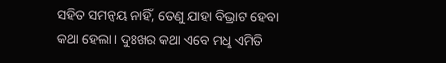ସହିତ ସମନ୍ବୟ ନାହିଁ, ତେଣୁ ଯାହା ବିଭ୍ରାଟ ହେବା କଥା ହେଲା। ଦୁଃଖର କଥା ଏବେ ମଧୢ ଏମିତି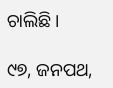ଚାଲିଛି।

୯୭, ଜନପଥ,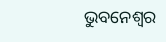ଭୁବନେଶ୍ବର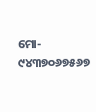ମୋ- ୯୪୩୭୦୬୭୫୬୭